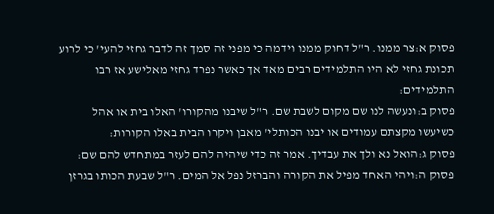פסוק א:צר ממנו. ר"ל דחוק ממנו וידמה כי מפני זה סמך זה לדבר גחזי להעי' כי לרוע תכונת גחזי לא היו התלמידים רבים מאד אך כאשר נפרד גחזי מאלישע אז רבו התלמידים:
פסוק ב:ונעשה לנו שם מקום לשבת שם. ר"ל שיבנו מהקורו' האלו בית או אהל כשיעשו מקצתם עמודים או יבנו הכותלי' מאבן ויקרו הבית באלו הקורות:
פסוק ג:הואל נא ולך את עבדיך. אמר זה כדי שיהיה להם לעזר במתחדש להם שם:
פסוק ה:ויהי האחד מפיל את הקורה והברזל נפל אל המים. ר"ל שבעת הכותו בגרזן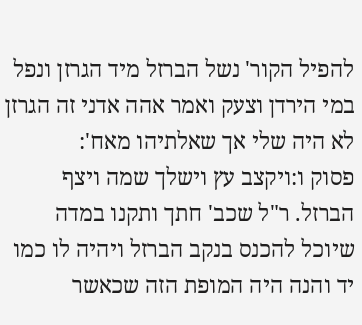להפיל הקור' נשל הברזל מיד הגרזן ונפל במי הירדן וצעק ואמר אהה אדני זה הגרזן לא היה שלי אך שאלתיהו מאח':
פסוק ו:ויקצב עץ וישלך שמה ויצף הברזל. ר"ל שכב' חתך ותקנו במדה שיוכל להכנס בנקב הברזל ויהיה לו כמו יד והנה היה המופת הזה שכאשר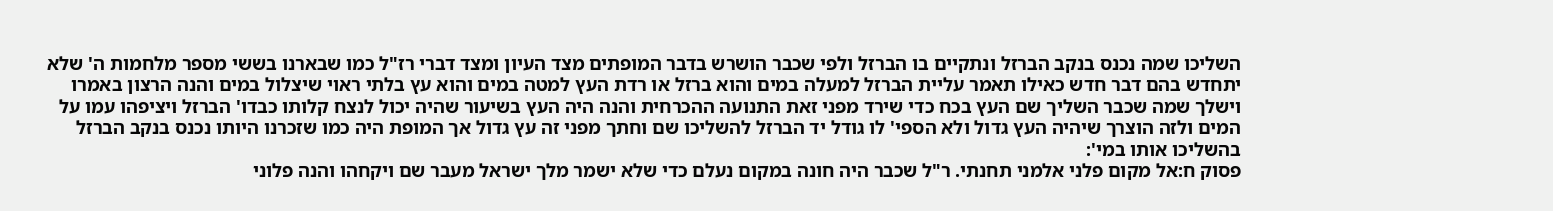השליכו שמה נכנס בנקב הברזל ונתקיים בו הברזל ולפי שכבר הושרש בדבר המופתים מצד העיון ומצד דברי רז"ל כמו שבארנו בששי מספר מלחמות ה' שלא יתחדש בהם דבר חדש כאילו תאמר עליית הברזל למעלה במים והוא ברזל או רדת העץ למטה במים והוא עץ בלתי ראוי שיצלול במים והנה הרצון באמרו וישלך שמה שכבר השליך שם העץ בכח כדי שירד מפני זאת התנועה ההכרחית והנה היה העץ בשיעור שהיה יכול לנצח קלותו כבדו' הברזל ויציפהו עמו על המים ולזה הוצרך שיהיה העץ גדול ולא הספי' לו גודל יד הברזל להשליכו שם וחתך מפני זה עץ גדול אך המופת היה כמו שזכרנו היותו נכנס בנקב הברזל בהשליכו אותו במי':
פסוק ח:אל מקום פלני אלמני תחנתי. ר"ל שכבר היה חונה במקום נעלם כדי שלא ישמר מלך ישראל מעבר שם ויקחהו והנה פלוני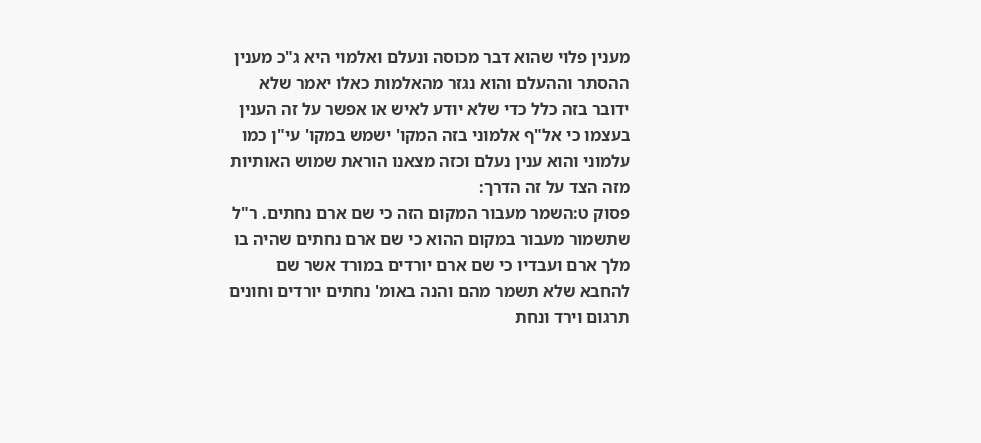מענין פלוי שהוא דבר מכוסה ונעלם ואלמוי היא ג"כ מענין ההסתר וההעלם והוא נגזר מהאלמות כאלו יאמר שלא ידובר בזה כלל כדי שלא יודע לאיש או אפשר על זה הענין בעצמו כי אל"ף אלמוני בזה המקו' ישמש במקו' עי"ן כמו עלמוני והוא ענין נעלם וכזה מצאנו הוראת שמוש האותיות מזה הצד על זה הדרך:
פסוק ט:השמר מעבור המקום הזה כי שם ארם נחתים. ר"ל שתשמור מעבור במקום ההוא כי שם ארם נחתים שהיה בו מלך ארם ועבדיו כי שם ארם יורדים במורד אשר שם להחבא שלא תשמר מהם והנה באומ' נחתים יורדים וחונים תרגום וירד ונחת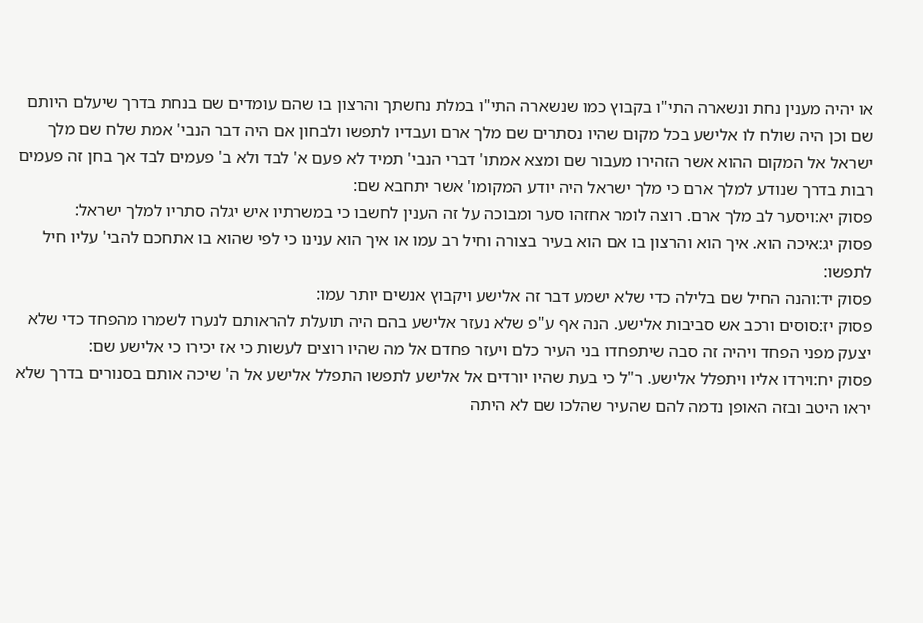או יהיה מענין נחת ונשארה התי"ו בקבוץ כמו שנשארה התי"ו במלת נחשתך והרצון בו שהם עומדים שם בנחת בדרך שיעלם היותם שם וכן היה שולח לו אלישע בכל מקום שהיו נסתרים שם מלך ארם ועבדיו לתפשו ולבחון אם היה דבר הנבי' אמת שלח שם מלך ישראל אל המקום ההוא אשר הזהירו מעבור שם ומצא אמתו' דברי הנבי' תמיד לא פעם א' לבד ולא ב' פעמים לבד אך בחן זה פעמים רבות בדרך שנודע למלך ארם כי מלך ישראל היה יודע המקומו' אשר יתחבא שם:
פסוק יא:ויסער לב מלך ארם. רוצה לומר אחזהו סער ומבוכה על זה הענין לחשבו כי במשרתיו איש יגלה סתריו למלך ישראל:
פסוק יג:איכה הוא. איך הוא והרצון בו אם הוא בעיר בצורה וחיל רב עמו או איך הוא ענינו כי לפי שהוא בו אתחכם להבי' עליו חיל לתפשו:
פסוק יד:והנה החיל שם בלילה כדי שלא ישמע דבר זה אלישע ויקבוץ אנשים יותר עמו:
פסוק יז:סוסים ורכב אש סביבות אלישע. הנה אף ע"פ שלא נעזר אלישע בהם היה תועלת להראותם לנערו לשמרו מהפחד כדי שלא יצעק מפני הפחד ויהיה זה סבה שיתפחדו בני העיר כלם ויעזר פחדם אל מה שהיו רוצים לעשות כי אז יכירו כי אלישע שם:
פסוק יח:וירדו אליו ויתפלל אלישע. ר"ל כי בעת שהיו יורדים אל אלישע לתפשו התפלל אלישע אל ה' שיכה אותם בסנורים בדרך שלא יראו היטב ובזה האופן נדמה להם שהעיר שהלכו שם לא היתה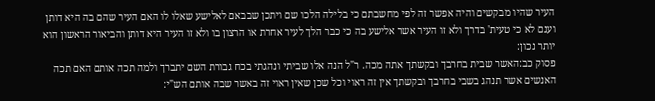העיר שהיו מבקשים והיה אפשר זה לפי מחשבתם כי בלילה הלכו שם ויתכן שבבאם לאלישע שאלו לו האם העיר שהם בה היא דותן וענם לא כי טעית' בדרך ולא זו העיר אשר אלישע בה כי כבר הלך לעיר אחרת או הרצון בו ולא זו העיר היא דותן והביאור הראשון הוא יותר נכון:
פסוק כב:האשר שבית בחרבך ובקשתך אתה מכה. ר"ל הנה אלו שביתי ונהגתי בכח גבורת השם יתברך ולמה תכה אותם האם תכה האנשים אשר תנהג בשבי בחרבך ובקשתך אין זה ראוי וכל שכן שאין ראוי זה באשר שבה אותם הש"י: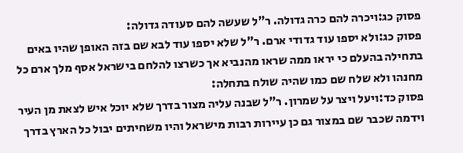פסוק כג:ויכרה להם כרה גדולה. ר"ל שעשה להם סעודה גדולה:
פסוק כג:ולא יספו עוד גדודי ארם. ר"ל שלא יספו עוד לבא שם בזה האופן שהיו באים בתחילה בהעלם כי יראו ממה שראו מהנביא אך כשרצו להלחם בישראל אסף מלך ארם כל מחנהו ולא שלח שם כמו שהיה שולח בתחלה:
פסוק כד:ויעל ויצר על שמרון. ר"ל שבנה עליה מצור בדרך שלא יוכל איש לצאת מן העיר וידמה שכבר שם במצור גם כן עיירות רבות מישראל והיו משחיתים יבול כל הארץ בדרך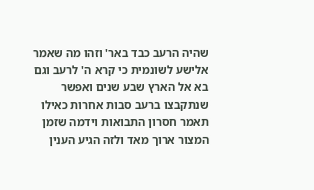שהיה הרעב כבד באר' וזהו מה שאמר אלישע לשונמית כי קרא ה' לרעב וגם בא אל הארץ שבע שנים ואפשר שנתקבצו ברעב סבות אחרות כאילו תאמר חסרון התבואות וידמה שזמן המצור ארוך מאד ולזה הגיע הענין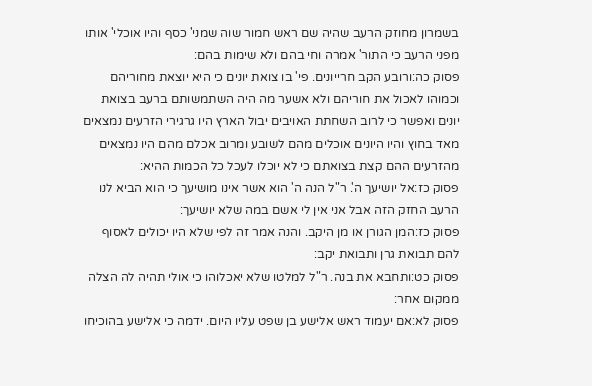בשמרון מחוזק הרעב שהיה שם ראש חמור שוה שמני' כסף והיו אוכלי' אותו מפני הרעב כי התור' אמרה וחי בהם ולא שימות בהם:
פסוק כה:ורובע הקב חרייונים. פי' בו צואת יונים כי היא יוצאת מחוריהם וכמוהו לאכול את חוריהם ולא אשער מה היה השתמשותם ברעב בצואת יונים ואפשר כי לרוב השחתת האויבים יבול הארץ היו גרגירי הזרעים נמצאים מאד בחוץ והיו היונים אוכלים מהם לשובע ומרוב אכלם מהם היו נמצאים מהזרעים ההם קצת בצואתם כי לא יוכלו לעכל כל הכמות ההיא:
פסוק כז:אל יושיעך ה'. ר"ל הנה ה' הוא אשר אינו מושיעך כי הוא הביא לנו הרעב החזק הזה אבל אני אין לי אשם במה שלא יושיעך:
פסוק כז:המן הגורן או מן היקב. והנה אמר זה לפי שלא היו יכולים לאסוף להם תבואת גרן ותבואת יקב:
פסוק כט:ותחבא את בנה. ר"ל למלטו שלא יאכלוהו כי אולי תהיה לה הצלה ממקום אחר:
פסוק לא:אם יעמוד ראש אלישע בן שפט עליו היום. ידמה כי אלישע בהוכיחו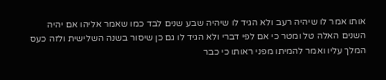אותו אמר לו שיהיה רעב ולא הגיד לו שיהיה שבע שנים לבד כמו שאמר אליהו אם יהיה השנים האלה טל ומטר כי אם לפי דברי ולא הגיד לו גם כן שיסור בשנה השלישית ולזה כעס המלך עליו ואמר להמיתו מפני ראותו כי כבר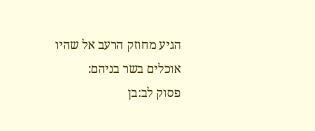הגיע מחוזק הרעב אל שהיו אוכלים בשר בניהם:
פסוק לב:בן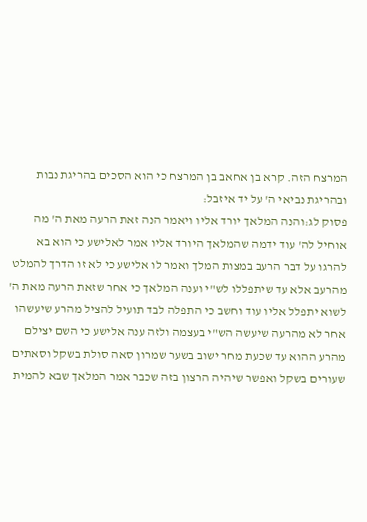המרצח הזה. קרא בן אחאב בן המרצח כי הוא הסכים בהריגת נבות ובהריגת נביאי ה' על יד איזבל:
פסוק לג:והנה המלאך יורד אליו ויאמר הנה זאת הרעה מאת ה' מה אוחיל לה' עוד ידמה שהמלאך היורד אליו אמר לאלישע כי הוא בא להרגו על דבר הרעב במצות המלך ואמר לו אלישע כי לא זו הדרך להמלט מהרעב אלא עד שיתפללו לש"י וענה המלאך כי אחר שזאת הרעה מאת ה' לשוא יתפלל אליו עוד וחשב כי התפלה לבד תועיל להציל מהרע שיעשהו אחר לא מהרעה שיעשה הש"י בעצמה ולזה ענה אלישע כי השם יצילם מהרע ההוא עד שכעת מחר ישוב בשער שמרון סאה סולת בשקל וסאתים שעורים בשקל ואפשר שיהיה הרצון בזה שכבר אמר המלאך שבא להמית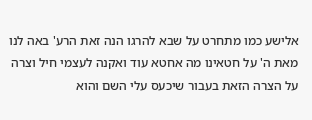אלישע כמו מתחרט על שבא להרגו הנה זאת הרע' באה לנו מאת ה' על חטאינו מה אחטא עוד ואקנה לעצמי חיל וצרה על הצרה הזאת בעבור שיכעס עלי השם והוא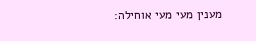מענין מעי מעי אוחילה: